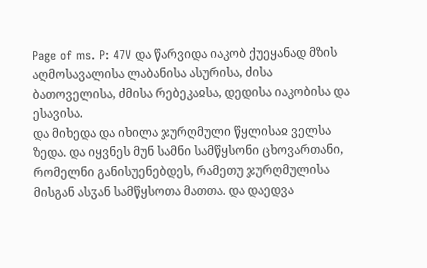Page of ms. P: 47V და წარვიდა იაკობ ქუეყანად მზის აღმოსავალისა ლაბანისა ასურისა, ძისა ბათოველისა, ძმისა რებეკაჲსა, დედისა იაკობისა და ესავისა.
და მიხედა და იხილა ჯურღმული წყლისაჲ ველსა ზედა. და იყვნეს მუნ სამნი სამწყსონი ცხოვართანი, რომელნი განისუენებდეს, რამეთუ ჯურღმულისა მისგან ასჳან სამწყსოთა მათთა. და დაედვა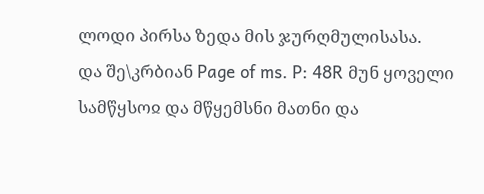ლოდი პირსა ზედა მის ჯურღმულისასა.
და შე\კრბიან Page of ms. P: 48R მუნ ყოველი სამწყსოჲ და მწყემსნი მათნი და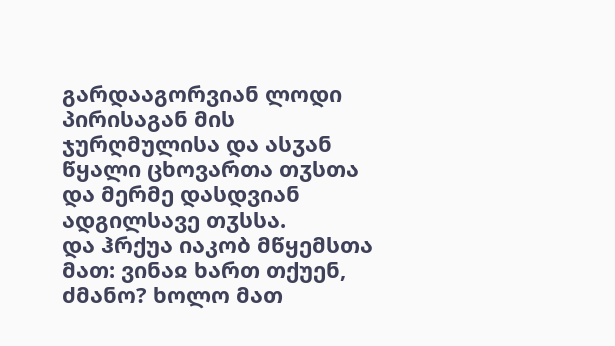გარდააგორვიან ლოდი პირისაგან მის ჯურღმულისა და ასჳან წყალი ცხოვართა თჳსთა და მერმე დასდვიან ადგილსავე თჳსსა.
და ჰრქუა იაკობ მწყემსთა მათ: ვინაჲ ხართ თქუენ, ძმანო? ხოლო მათ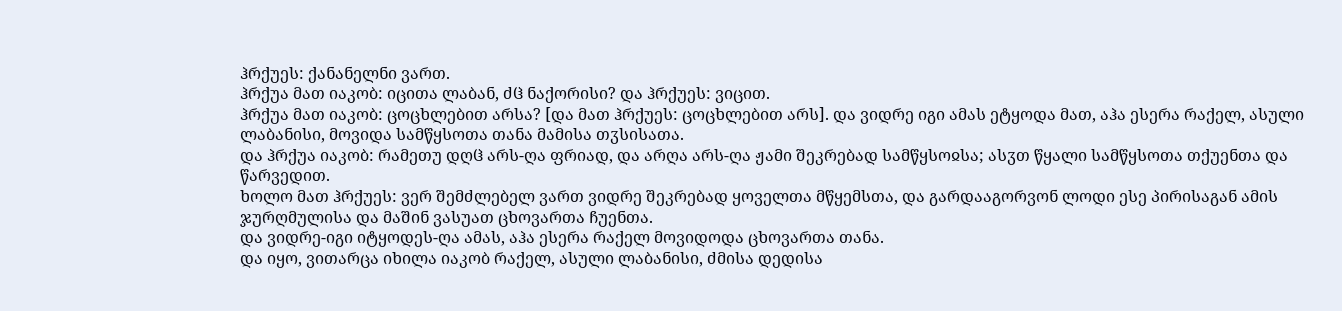ჰრქუეს: ქანანელნი ვართ.
ჰრქუა მათ იაკობ: იცითა ლაბან, ძჱ ნაქორისი? და ჰრქუეს: ვიცით.
ჰრქუა მათ იაკობ: ცოცხლებით არსა? [და მათ ჰრქუეს: ცოცხლებით არს]. და ვიდრე იგი ამას ეტყოდა მათ, აჰა ესერა რაქელ, ასული ლაბანისი, მოვიდა სამწყსოთა თანა მამისა თჳსისათა.
და ჰრქუა იაკობ: რამეთუ დღჱ არს-ღა ფრიად, და არღა არს-ღა ჟამი შეკრებად სამწყსოჲსა; ასჳთ წყალი სამწყსოთა თქუენთა და წარვედით.
ხოლო მათ ჰრქუეს: ვერ შემძლებელ ვართ ვიდრე შეკრებად ყოველთა მწყემსთა, და გარდააგორვონ ლოდი ესე პირისაგან ამის ჯურღმულისა და მაშინ ვასუათ ცხოვართა ჩუენთა.
და ვიდრე-იგი იტყოდეს-ღა ამას, აჰა ესერა რაქელ მოვიდოდა ცხოვართა თანა.
და იყო, ვითარცა იხილა იაკობ რაქელ, ასული ლაბანისი, ძმისა დედისა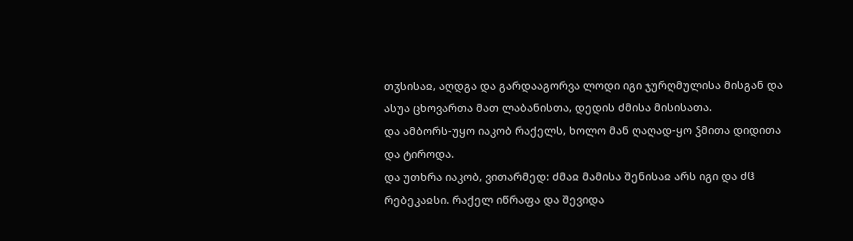თჳსისაჲ, აღდგა და გარდააგორვა ლოდი იგი ჯურღმულისა მისგან და ასუა ცხოვართა მათ ლაბანისთა, დედის ძმისა მისისათა.
და ამბორს-უყო იაკობ რაქელს, ხოლო მან ღაღად-ყო ჴმითა დიდითა და ტიროდა.
და უთხრა იაკობ, ვითარმედ: ძმაჲ მამისა შენისაჲ არს იგი და ძჱ რებეკაჲსი. რაქელ იწრაფა და შევიდა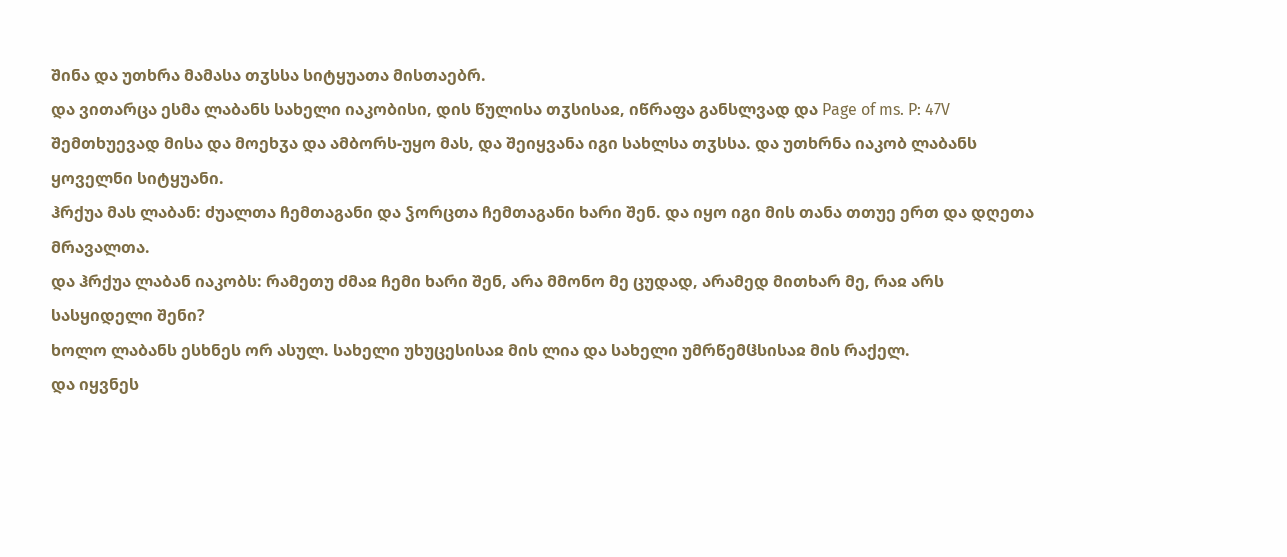შინა და უთხრა მამასა თჳსსა სიტყუათა მისთაებრ.
და ვითარცა ესმა ლაბანს სახელი იაკობისი, დის წულისა თჳსისაჲ, იწრაფა განსლვად და Page of ms. P: 47V შემთხუევად მისა და მოეხჳა და ამბორს-უყო მას, და შეიყვანა იგი სახლსა თჳსსა. და უთხრნა იაკობ ლაბანს ყოველნი სიტყუანი.
ჰრქუა მას ლაბან: ძუალთა ჩემთაგანი და ჴორცთა ჩემთაგანი ხარი შენ. და იყო იგი მის თანა თთუე ერთ და დღეთა მრავალთა.
და ჰრქუა ლაბან იაკობს: რამეთუ ძმაჲ ჩემი ხარი შენ, არა მმონო მე ცუდად, არამედ მითხარ მე, რაჲ არს სასყიდელი შენი?
ხოლო ლაბანს ესხნეს ორ ასულ. სახელი უხუცესისაჲ მის ლია და სახელი უმრწემჱსისაჲ მის რაქელ.
და იყვნეს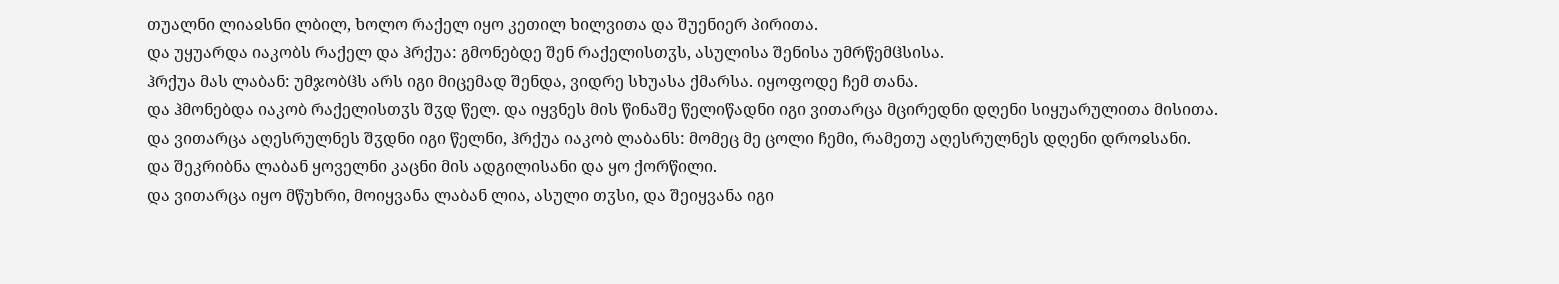თუალნი ლიაჲსნი ლბილ, ხოლო რაქელ იყო კეთილ ხილვითა და შუენიერ პირითა.
და უყუარდა იაკობს რაქელ და ჰრქუა: გმონებდე შენ რაქელისთჳს, ასულისა შენისა უმრწემჱსისა.
ჰრქუა მას ლაბან: უმჯობჱს არს იგი მიცემად შენდა, ვიდრე სხუასა ქმარსა. იყოფოდე ჩემ თანა.
და ჰმონებდა იაკობ რაქელისთჳს შჳდ წელ. და იყვნეს მის წინაშე წელიწადნი იგი ვითარცა მცირედნი დღენი სიყუარულითა მისითა.
და ვითარცა აღესრულნეს შჳდნი იგი წელნი, ჰრქუა იაკობ ლაბანს: მომეც მე ცოლი ჩემი, რამეთუ აღესრულნეს დღენი დროჲსანი.
და შეკრიბნა ლაბან ყოველნი კაცნი მის ადგილისანი და ყო ქორწილი.
და ვითარცა იყო მწუხრი, მოიყვანა ლაბან ლია, ასული თჳსი, და შეიყვანა იგი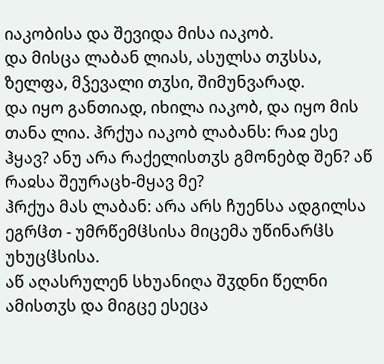იაკობისა და შევიდა მისა იაკობ.
და მისცა ლაბან ლიას, ასულსა თჳსსა, ზელფა, მჴევალი თჳსი, შიმუნვარად.
და იყო განთიად, იხილა იაკობ, და იყო მის თანა ლია. ჰრქუა იაკობ ლაბანს: რაჲ ესე ჰყავ? ანუ არა რაქელისთჳს გმონებდ შენ? აწ რაჲსა შეურაცხ-მყავ მე?
ჰრქუა მას ლაბან: არა არს ჩუენსა ადგილსა ეგრჱთ - უმრწემჱსისა მიცემა უწინარჱს უხუცჱსისა.
აწ აღასრულენ სხუანიღა შჳდნი წელნი ამისთჳს და მიგცე ესეცა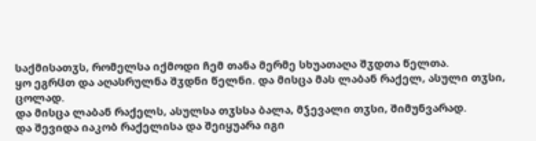საქმისათჳს, რომელსა იქმოდი ჩემ თანა მერმე სხუათაღა შჳდთა წელთა.
ყო ეგრჱთ და აღასრულნა შჳდნი წელნი. და მისცა მას ლაბან რაქელ, ასული თჳსი, ცოლად.
და მისცა ლაბან რაქელს, ასულსა თჳსსა ბალა, მჴევალი თჳსი, შიმუნვარად.
და შევიდა იაკობ რაქელისა და შეიყუარა იგი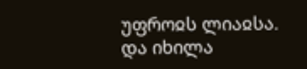უფროჲს ლიაჲსა. და იხილა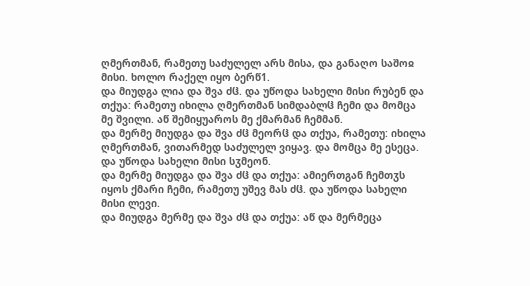ღმერთმან, რამეთუ საძულელ არს მისა, და განაღო საშოჲ მისი. ხოლო რაქელ იყო ბერწ1.
და მიუდგა ლია და შვა ძჱ. და უწოდა სახელი მისი რუბენ და თქუა: რამეთუ იხილა ღმერთმან სიმდაბლჱ ჩემი და მომცა მე შვილი. აწ შემიყუაროს მე ქმარმან ჩემმან.
და მერმე მიუდგა და შვა ძჱ მეორჱ და თქუა, რამეთუ: იხილა ღმერთმან, ვითარმედ საძულელ ვიყავ. და მომცა მე ესეცა. და უწოდა სახელი მისი სჳმეონ.
და მერმე მიუდგა და შვა ძჱ და თქუა: ამიერთგან ჩემთჳს იყოს ქმარი ჩემი, რამეთუ უშევ მას ძჱ. და უწოდა სახელი მისი ლევი.
და მიუდგა მერმე და შვა ძჱ და თქუა: აწ და მერმეცა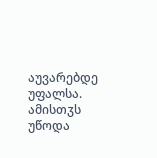აუვარებდე უფალსა. ამისთჳს უწოდა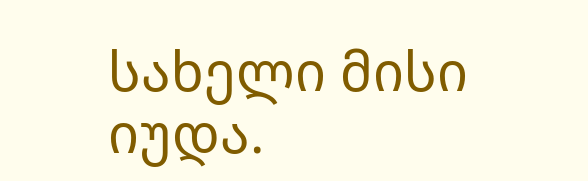სახელი მისი იუდა.